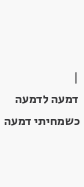|
דמעה לדמעה
כשמחיתי דמעה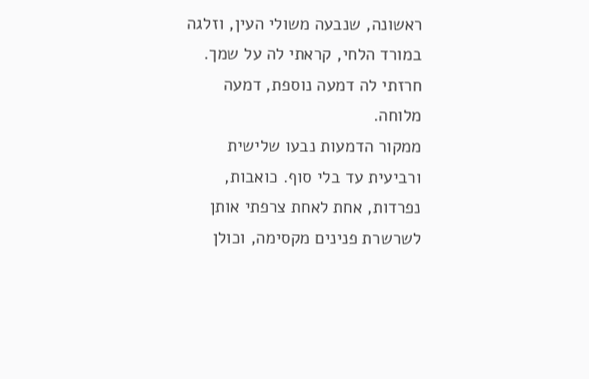ראשונה, שנבעה משולי העין, וזלגה במורד הלחי, קראתי לה על שמך. חרזתי לה דמעה נוספת, דמעה מלוחה.
ממקור הדמעות נבעו שלישית ורביעית עד בלי סוף. כואבות, נפרדות, אחת לאחת צרפתי אותן לשרשרת פנינים מקסימה, וכולן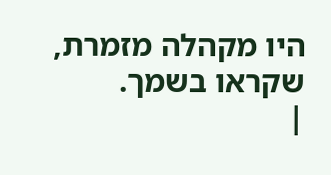היו מקהלה מזמרת, שקראו בשמך.
|